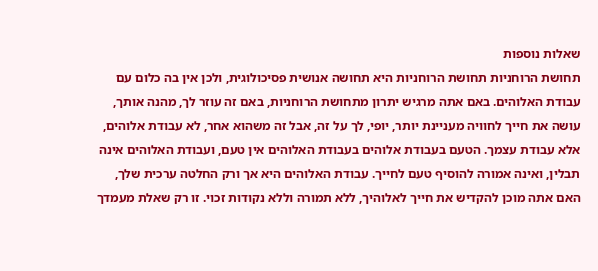שאלות נוספות
תחושת הרוחניות תחושת הרוחניות היא תחושה אנושית פסיכולוגית, ולכן אין בה כלום עם עבודת האלוהים. באם אתה מרגיש יתרון מתחושת הרוחניות, באם זה עוזר לך, מהנה אותך, עושה את חייך לחוויה מעניינת יותר, יופי, לך על זה, אבל זה משהוא אחר, לא עבודת אלוהים, אלא עבודת עצמך. הטעם בעבודת אלוהים בעבודת האלוהים אין טעם, ועבודת האלוהים אינה תבלין, ואינה אמורה להוסיף טעם לחייך. עבודת האלוהים היא אך ורק החלטה ערכית שלך, האם אתה מוכן להקדיש את חייך לאלוהיך, ללא תמורה וללא נקודות זכוי. זו רק שאלת מעמדך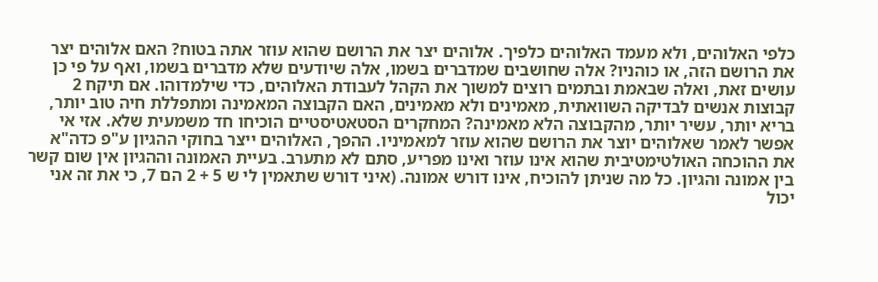כלפי האלוהים, ולא מעמד האלוהים כלפיך. אלוהים יצר את הרושם שהוא עוזר אתה בטוח? האם אלוהים יצר את הרושם הזה, או כוהניו? אלה שחושבים שמדברים בשמו, אלה שיודעים שלא מדברים בשמו, ואף על פי כן עושים זאת, ואלה שבאמת ובתמים רוצים למשוך את הקהל לעבודת האלוהים, כדי שילמדוהו. אם תיקח 2 קבוצות אנשים לבדיקה השוואתית, מאמינים ולא מאמינים, האם הקבוצה המאמינה ומתפללת חיה טוב יותר, בריא יותר, עשיר יותר, מהקבוצה הלא מאמינה? המחקרים הסטאטיסטיים הוכיחו חד משמעית שלא. אזי אי אפשר לאמר שאלוהים יוצר את הרושם שהוא עוזר למאמיניו. ההפך, האלוהים ייצר בחוקי ההגיון ע"פ כדה"א את ההוכחה האולטימטיבית שהוא אינו עוזר ואינו מפריע, סתם לא מתערב. בעיית האמונה וההגיון אין שום קשר בין אמונה והגיון. כל מה שניתן להוכיח, אינו דורש אמונה. (איני דורש שתאמין לי ש 5 + 2 הם 7, כי את זה אני יכול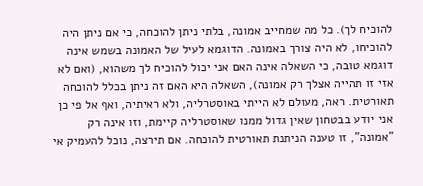להוכיח לך). כל מה שמחייב אמונה, בלתי ניתן להוכחה, כי אם ניתן היה להוכיחו, לא היה צורך באמונה. הדוגמא לעיל של האמונה בשמש אינה דוגמא טובה, כי השאלה אינה האם אני יכול להוכיח לך משהוא, (ואם לא אזי זו תהייה אצלך רק אמונה), השאלה היא האם זה ניתן בכלל להוכחה תאורטית. ראה, מעולם לא הייתי באוסטרליה, ולא ראיתיה, ואף אל פי כן אני יודע בבטחון שאין גדול ממנו שאוסטרליה קיימת, וזו אינה רק "אמונה", זו טענה הניתנת תאורטית להוכחה. אם תירצה, נוכל להעמיק אי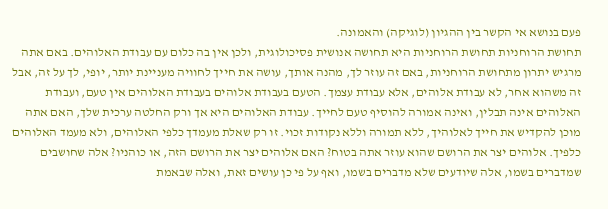פעם בנושא אי הקשר בין ההגיון (לוגיקה) והאמונה.
תחושת הרוחניות תחושת הרוחניות היא תחושה אנושית פסיכולוגית, ולכן אין בה כלום עם עבודת האלוהים. באם אתה מרגיש יתרון מתחושת הרוחניות, באם זה עוזר לך, מהנה אותך, עושה את חייך לחוויה מעניינת יותר, יופי, לך על זה, אבל זה משהוא אחר, לא עבודת אלוהים, אלא עבודת עצמך. הטעם בעבודת אלוהים בעבודת האלוהים אין טעם, ועבודת האלוהים אינה תבלין, ואינה אמורה להוסיף טעם לחייך. עבודת האלוהים היא אך ורק החלטה ערכית שלך, האם אתה מוכן להקדיש את חייך לאלוהיך, ללא תמורה וללא נקודות זכוי. זו רק שאלת מעמדך כלפי האלוהים, ולא מעמד האלוהים כלפיך. אלוהים יצר את הרושם שהוא עוזר אתה בטוח? האם אלוהים יצר את הרושם הזה, או כוהניו? אלה שחושבים שמדברים בשמו, אלה שיודעים שלא מדברים בשמו, ואף על פי כן עושים זאת, ואלה שבאמת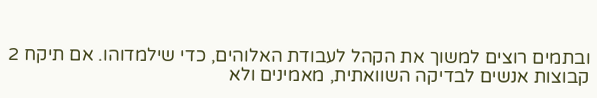ובתמים רוצים למשוך את הקהל לעבודת האלוהים, כדי שילמדוהו. אם תיקח 2 קבוצות אנשים לבדיקה השוואתית, מאמינים ולא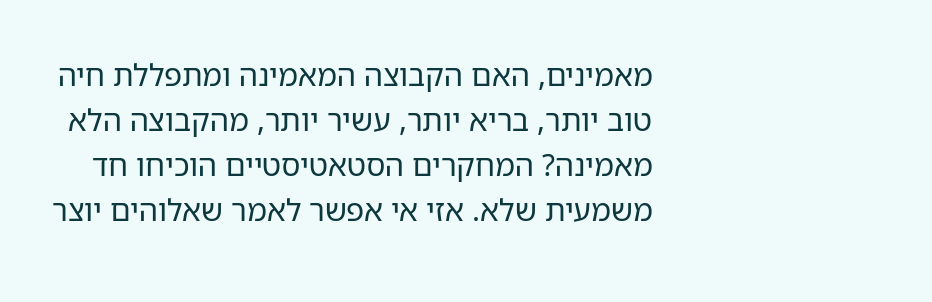מאמינים, האם הקבוצה המאמינה ומתפללת חיה טוב יותר, בריא יותר, עשיר יותר, מהקבוצה הלא מאמינה? המחקרים הסטאטיסטיים הוכיחו חד משמעית שלא. אזי אי אפשר לאמר שאלוהים יוצר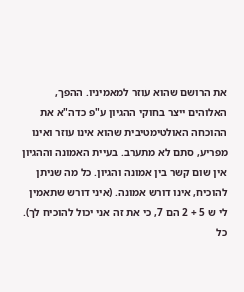את הרושם שהוא עוזר למאמיניו. ההפך, האלוהים ייצר בחוקי ההגיון ע"פ כדה"א את ההוכחה האולטימטיבית שהוא אינו עוזר ואינו מפריע, סתם לא מתערב. בעיית האמונה וההגיון אין שום קשר בין אמונה והגיון. כל מה שניתן להוכיח, אינו דורש אמונה. (איני דורש שתאמין לי ש 5 + 2 הם 7, כי את זה אני יכול להוכיח לך). כל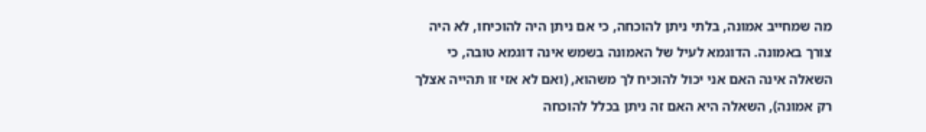מה שמחייב אמונה, בלתי ניתן להוכחה, כי אם ניתן היה להוכיחו, לא היה צורך באמונה. הדוגמא לעיל של האמונה בשמש אינה דוגמא טובה, כי השאלה אינה האם אני יכול להוכיח לך משהוא, (ואם לא אזי זו תהייה אצלך רק אמונה), השאלה היא האם זה ניתן בכלל להוכחה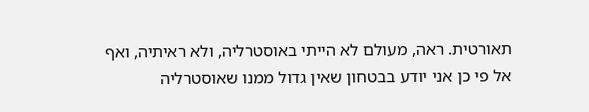תאורטית. ראה, מעולם לא הייתי באוסטרליה, ולא ראיתיה, ואף אל פי כן אני יודע בבטחון שאין גדול ממנו שאוסטרליה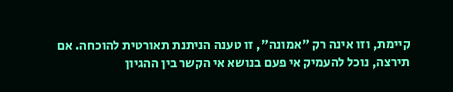קיימת, וזו אינה רק "אמונה", זו טענה הניתנת תאורטית להוכחה. אם תירצה, נוכל להעמיק אי פעם בנושא אי הקשר בין ההגיון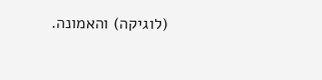(לוגיקה) והאמונה.